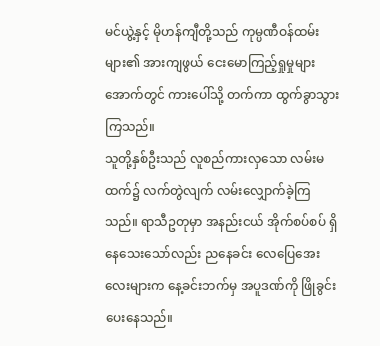မင်ယွဲ့နှင့် မိုဟန်ကျီတို့သည် ကုမ္ပဏီဝန်ထမ်းများ၏ အားကျဖွယ် ငေးမောကြည့်ရှုမှုများအောက်တွင် ကားပေါ်သို့ တက်ကာ ထွက်ခွာသွားကြသည်။
သူတို့နှစ်ဦးသည် လူစည်ကားလှသော လမ်းမထက်၌ လက်တွဲလျက် လမ်းလျှောက်ခဲ့ကြသည်။ ရာသီဥတုမှာ အနည်းငယ် အိုက်စပ်စပ် ရှိနေသေးသော်လည်း ညနေခင်း လေပြေအေးလေးများက နေ့ခင်းဘက်မှ အပူဒဏ်ကို ဖြိုခွင်းပေးနေသည်။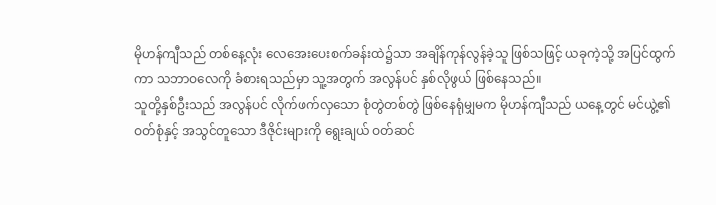မိုဟန်ကျီသည် တစ်နေ့လုံး လေအေးပေးစက်ခန်းထဲ၌သာ အချိန်ကုန်လွန်ခဲ့သူ ဖြစ်သဖြင့် ယခုကဲ့သို့ အပြင်ထွက်ကာ သဘာဝလေကို ခံစားရသည်မှာ သူ့အတွက် အလွန်ပင် နှစ်လိုဖွယ် ဖြစ်နေသည်။
သူတို့နှစ်ဦးသည် အလွန်ပင် လိုက်ဖက်လှသော စုံတွဲတစ်တွဲ ဖြစ်နေရုံမျှမက မိုဟန်ကျီသည် ယနေ့တွင် မင်ယွဲ့၏ ဝတ်စုံနှင့် အသွင်တူသော ဒီဇိုင်းများကို ရွေးချယ် ဝတ်ဆင်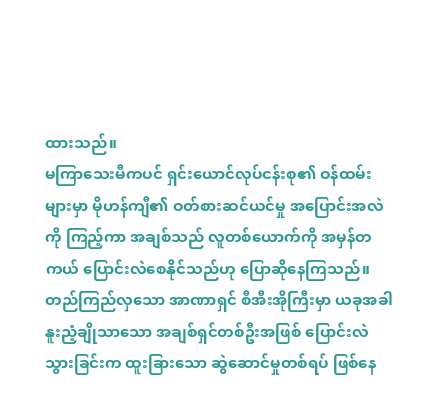ထားသည်။
မကြာသေးမီကပင် ရှင်းယောင်လုပ်ငန်းစု၏ ဝန်ထမ်းများမှာ မိုဟန်ကျီ၏ ဝတ်စားဆင်ယင်မှု အပြောင်းအလဲကို ကြည့်ကာ အချစ်သည် လူတစ်ယောက်ကို အမှန်တကယ် ပြောင်းလဲစေနိုင်သည်ဟု ပြောဆိုနေကြသည်။
တည်ကြည်လှသော အာဏာရှင် စီအီးအိုကြီးမှာ ယခုအခါ နူးညံ့ချိုသာသော အချစ်ရှင်တစ်ဦးအဖြစ် ပြောင်းလဲသွားခြင်းက ထူးခြားသော ဆွဲဆောင်မှုတစ်ရပ် ဖြစ်နေ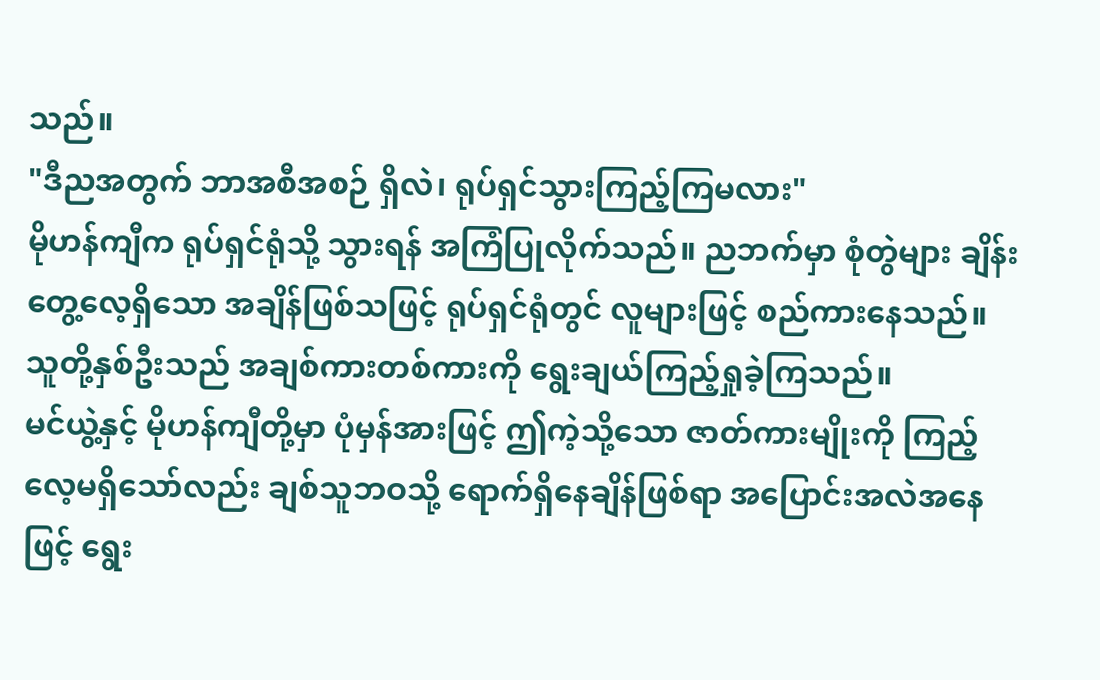သည်။
"ဒီညအတွက် ဘာအစီအစဉ် ရှိလဲ၊ ရုပ်ရှင်သွားကြည့်ကြမလား"
မိုဟန်ကျီက ရုပ်ရှင်ရုံသို့ သွားရန် အကြံပြုလိုက်သည်။ ညဘက်မှာ စုံတွဲများ ချိန်းတွေ့လေ့ရှိသော အချိန်ဖြစ်သဖြင့် ရုပ်ရှင်ရုံတွင် လူများဖြင့် စည်ကားနေသည်။ သူတို့နှစ်ဦးသည် အချစ်ကားတစ်ကားကို ရွေးချယ်ကြည့်ရှုခဲ့ကြသည်။
မင်ယွဲ့နှင့် မိုဟန်ကျီတို့မှာ ပုံမှန်အားဖြင့် ဤကဲ့သို့သော ဇာတ်ကားမျိုးကို ကြည့်လေ့မရှိသော်လည်း ချစ်သူဘဝသို့ ရောက်ရှိနေချိန်ဖြစ်ရာ အပြောင်းအလဲအနေဖြင့် ရွေး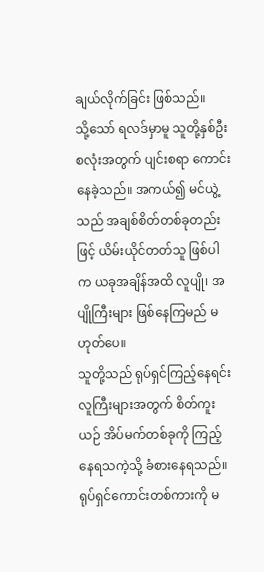ချယ်လိုက်ခြင်း ဖြစ်သည်။
သို့သော် ရလဒ်မှာမူ သူတို့နှစ်ဦးစလုံးအတွက် ပျင်းစရာ ကောင်းနေခဲ့သည်။ အကယ်၍ မင်ယွဲ့သည် အချစ်စိတ်တစ်ခုတည်းဖြင့် ယိမ်းယိုင်တတ်သူ ဖြစ်ပါက ယခုအချိန်အထိ လူပျို၊ အပျိုကြီးများ ဖြစ်နေကြမည် မဟုတ်ပေ။
သူတို့သည် ရုပ်ရှင်ကြည့်နေရင်း လူကြီးများအတွက် စိတ်ကူးယဉ် အိပ်မက်တစ်ခုကို ကြည့်နေရသကဲ့သို့ ခံစားနေရသည်။ ရုပ်ရှင်ကောင်းတစ်ကားကို မ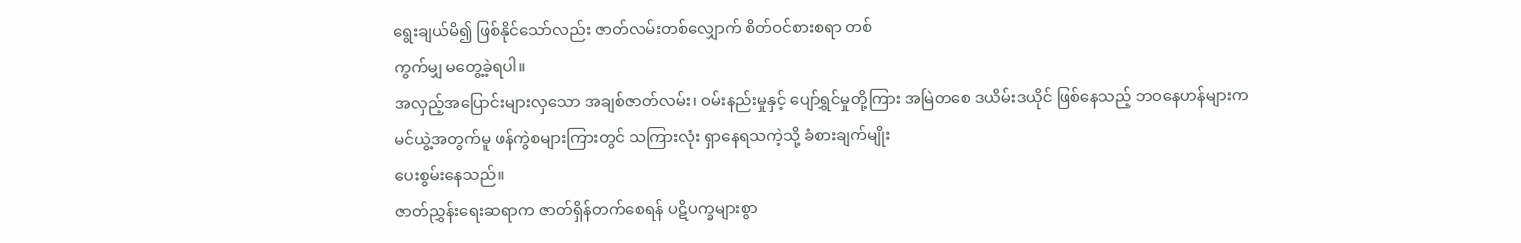ရွေးချယ်မိ၍ ဖြစ်နိုင်သော်လည်း ဇာတ်လမ်းတစ်လျှောက် စိတ်ဝင်စားစရာ တစ်
ကွက်မျှ မတွေ့ခဲ့ရပါ။
အလှည့်အပြောင်းများလှသော အချစ်ဇာတ်လမ်း၊ ဝမ်းနည်းမှုနှင့် ပျော်ရွှင်မှုတို့ကြား အမြဲတစေ ဒယိမ်းဒယိုင် ဖြစ်နေသည့် ဘဝနေဟန်များက မင်ယွဲ့အတွက်မူ ဖန်ကွဲစများကြားတွင် သကြားလုံး ရှာနေရသကဲ့သို့ ခံစားချက်မျိုး
ပေးစွမ်းနေသည်။
ဇာတ်ညွှန်းရေးဆရာက ဇာတ်ရှိန်တက်စေရန် ပဋိပက္ခများစွာ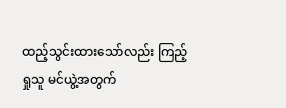ထည့်သွင်းထားသော်လည်း ကြည့်ရှုသူ မင်ယွဲ့အတွက်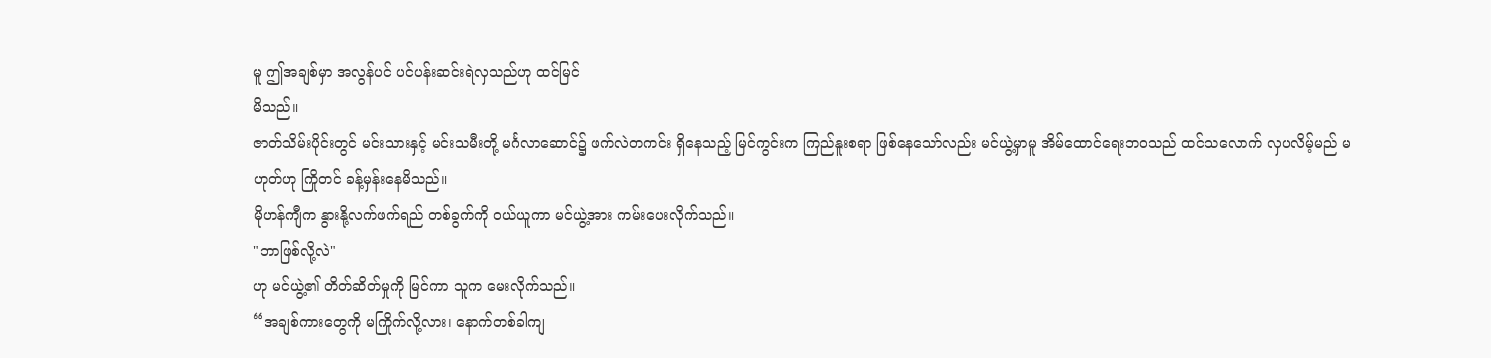မူ ဤအချစ်မှာ အလွန်ပင် ပင်ပန်းဆင်းရဲလှသည်ဟု ထင်မြင်
မိသည်။
ဇာတ်သိမ်းပိုင်းတွင် မင်းသားနှင့် မင်းသမီးတို့ မင်္ဂလာဆောင်၌ ဖက်လဲတကင်း ရှိနေသည့် မြင်ကွင်းက ကြည်နူးစရာ ဖြစ်နေသော်လည်း မင်ယွဲ့မှာမူ အိမ်ထောင်ရေးဘဝသည် ထင်သလောက် လှပလိမ့်မည် မဟုတ်ဟု ကြိုတင် ခန့်မှန်းနေမိသည်။
မိုဟန်ကျီက နွားနို့လက်ဖက်ရည် တစ်ခွက်ကို ဝယ်ယူကာ မင်ယွဲ့အား ကမ်းပေးလိုက်သည်။
"ဘာဖြစ်လို့လဲ"
ဟု မင်ယွဲ့၏ တိတ်ဆိတ်မှုကို မြင်ကာ သူက မေးလိုက်သည်။
“အချစ်ကားတွေကို မကြိုက်လို့လား၊ နောက်တစ်ခါကျ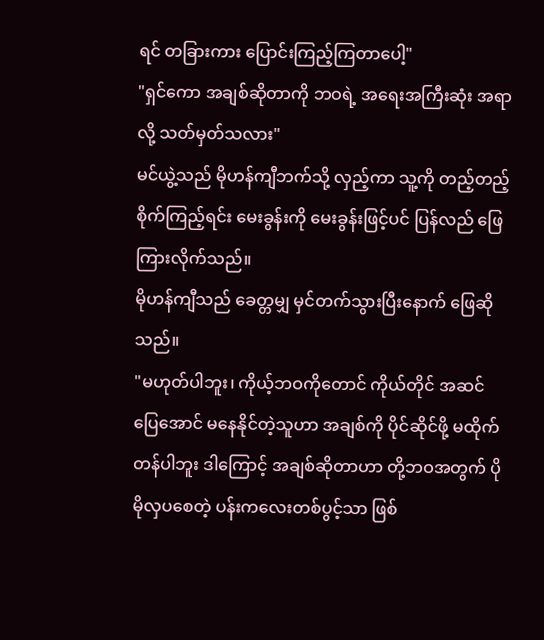ရင် တခြားကား ပြောင်းကြည့်ကြတာပေါ့"
"ရှင်ကော အချစ်ဆိုတာကို ဘဝရဲ့ အရေးအကြီးဆုံး အရာလို့ သတ်မှတ်သလား"
မင်ယွဲ့သည် မိုဟန်ကျီဘက်သို့ လှည့်ကာ သူ့ကို တည့်တည့်စိုက်ကြည့်ရင်း မေးခွန်းကို မေးခွန်းဖြင့်ပင် ပြန်လည် ဖြေကြားလိုက်သည်။
မိုဟန်ကျီသည် ခေတ္တမျှ မှင်တက်သွားပြီးနောက် ဖြေဆိုသည်။
"မဟုတ်ပါဘူး၊ ကိုယ့်ဘဝကိုတောင် ကိုယ်တိုင် အဆင်ပြေအောင် မနေနိုင်တဲ့သူဟာ အချစ်ကို ပိုင်ဆိုင်ဖို့ မထိုက်တန်ပါဘူး ဒါကြောင့် အချစ်ဆိုတာဟာ တို့ဘဝအတွက် ပိုမိုလှပစေတဲ့ ပန်းကလေးတစ်ပွင့်သာ ဖြစ်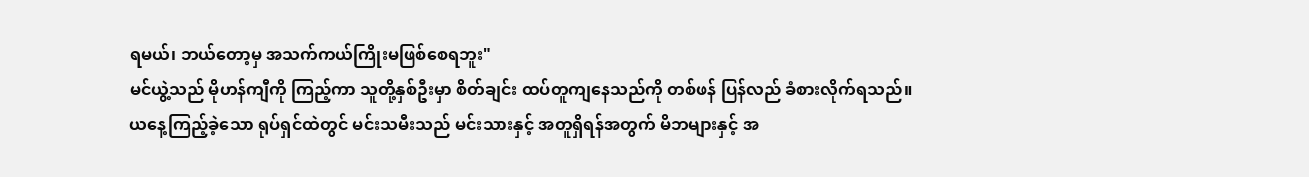ရမယ်၊ ဘယ်တော့မှ အသက်ကယ်ကြိုးမဖြစ်စေရဘူး"
မင်ယွဲ့သည် မိုဟန်ကျီကို ကြည့်ကာ သူတို့နှစ်ဦးမှာ စိတ်ချင်း ထပ်တူကျနေသည်ကို တစ်ဖန် ပြန်လည် ခံစားလိုက်ရသည်။
ယနေ့ကြည့်ခဲ့သော ရုပ်ရှင်ထဲတွင် မင်းသမီးသည် မင်းသားနှင့် အတူရှိရန်အတွက် မိဘများနှင့် အ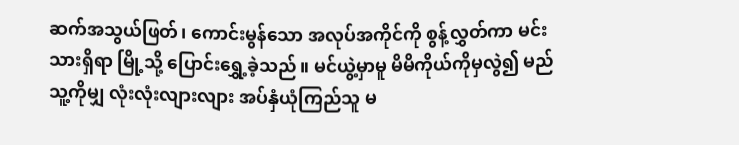ဆက်အသွယ်ဖြတ်၊ ကောင်းမွန်သော အလုပ်အကိုင်ကို စွန့်လွှတ်ကာ မင်းသားရှိရာ မြို့သို့ ပြောင်းရွှေ့ခဲ့သည်။ မင်ယွဲ့မှာမူ မိမိကိုယ်ကိုမှလွဲ၍ မည်သူ့ကိုမျှ လုံးလုံးလျားလျား အပ်နှံယုံကြည်သူ မ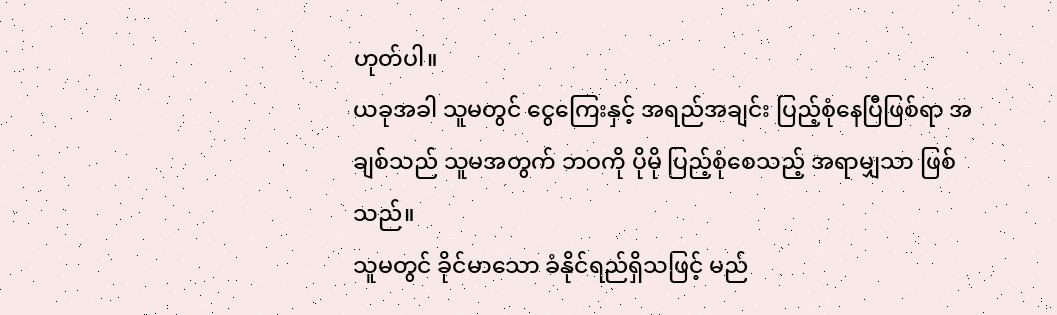ဟုတ်ပါ။
ယခုအခါ သူမတွင် ငွေကြေးနှင့် အရည်အချင်း ပြည့်စုံနေပြီဖြစ်ရာ အချစ်သည် သူမအတွက် ဘဝကို ပိုမို ပြည့်စုံစေသည့် အရာမျှသာ ဖြစ်သည်။
သူမတွင် ခိုင်မာသော ခံနိုင်ရည်ရှိသဖြင့် မည်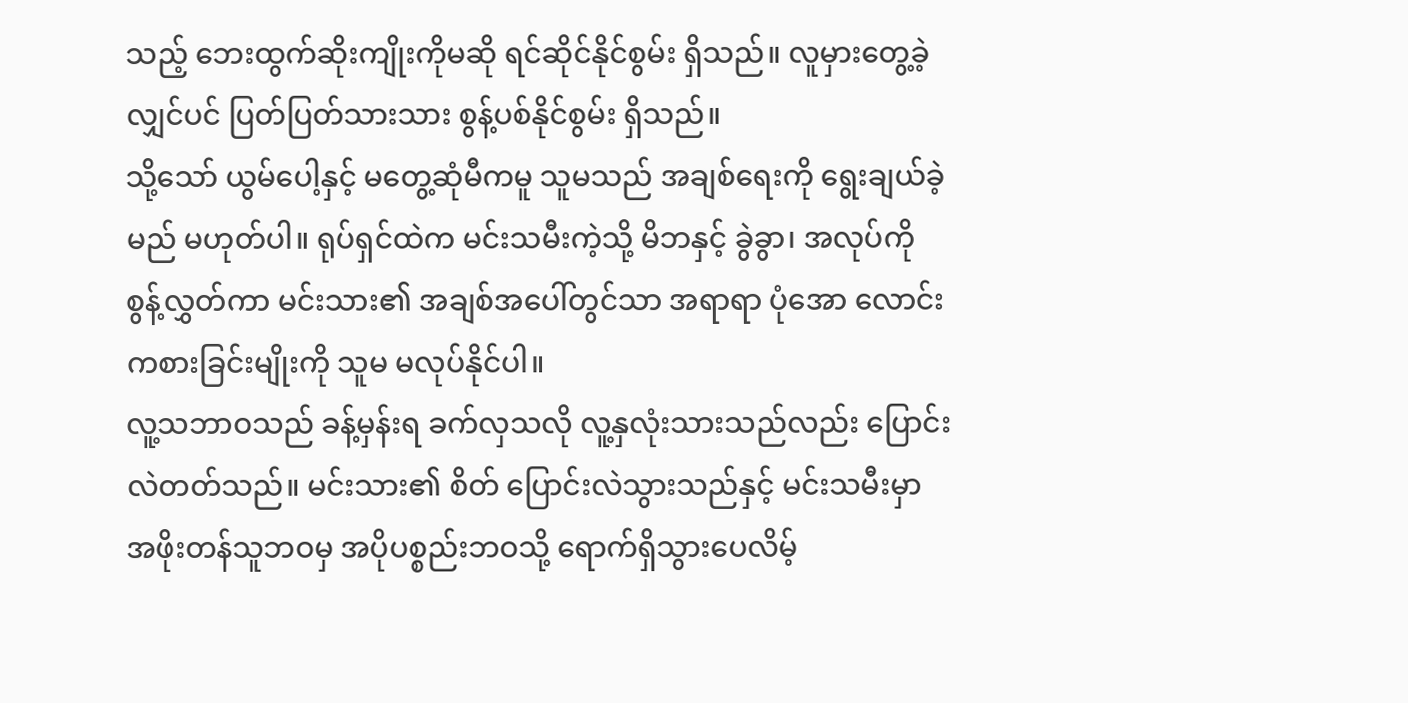သည့် ဘေးထွက်ဆိုးကျိုးကိုမဆို ရင်ဆိုင်နိုင်စွမ်း ရှိသည်။ လူမှားတွေ့ခဲ့လျှင်ပင် ပြတ်ပြတ်သားသား စွန့်ပစ်နိုင်စွမ်း ရှိသည်။
သို့သော် ယွမ်ပေါ့နှင့် မတွေ့ဆုံမီကမူ သူမသည် အချစ်ရေးကို ရွေးချယ်ခဲ့မည် မဟုတ်ပါ။ ရုပ်ရှင်ထဲက မင်းသမီးကဲ့သို့ မိဘနှင့် ခွဲခွာ၊ အလုပ်ကို စွန့်လွှတ်ကာ မင်းသား၏ အချစ်အပေါ်တွင်သာ အရာရာ ပုံအော လောင်းကစားခြင်းမျိုးကို သူမ မလုပ်နိုင်ပါ။
လူ့သဘာဝသည် ခန့်မှန်းရ ခက်လှသလို လူ့နှလုံးသားသည်လည်း ပြောင်းလဲတတ်သည်။ မင်းသား၏ စိတ် ပြောင်းလဲသွားသည်နှင့် မင်းသမီးမှာ အဖိုးတန်သူဘဝမှ အပိုပစ္စည်းဘဝသို့ ရောက်ရှိသွားပေလိမ့်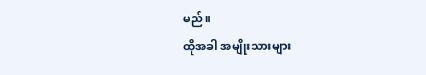မည်။
ထိုအခါ အမျိုးသားများ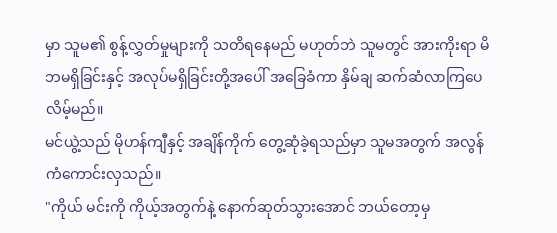မှာ သူမ၏ စွန့်လွှတ်မှုများကို သတိရနေမည် မဟုတ်ဘဲ သူမတွင် အားကိုးရာ မိဘမရှိခြင်းနှင့် အလုပ်မရှိခြင်းတို့အပေါ် အခြေခံကာ နှိမ်ချ ဆက်ဆံလာကြပေလိမ့်မည်။
မင်ယွဲ့သည် မိုဟန်ကျီနှင့် အချိန်ကိုက် တွေ့ဆုံခဲ့ရသည်မှာ သူမအတွက် အလွန် ကံကောင်းလှသည်။
"ကိုယ် မင်းကို ကိုယ့်အတွက်နဲ့ နောက်ဆုတ်သွားအောင် ဘယ်တော့မှ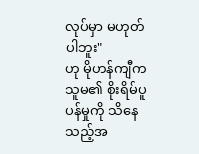လုပ်မှာ မဟုတ်ပါဘူး"
ဟု မိုဟန်ကျီက သူမ၏ စိုးရိမ်ပူပန်မှုကို သိနေသည့်အ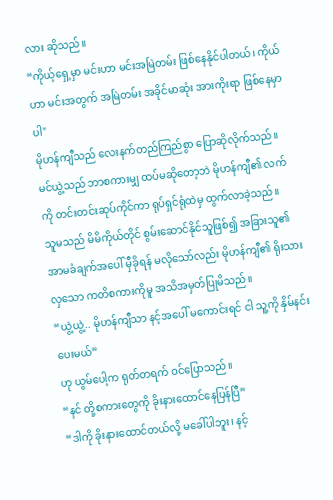လား ဆိုသည်။
“ကိုယ့်ရှေ့မှာ မင်းဟာ မင်းအမြဲတမ်း ဖြစ်နေနိုင်ပါတယ်၊ ကိုယ်ဟာ မင်းအတွက် အမြဲတမ်း အခိုင်မာဆုံး အားကိုးရာ ဖြစ်နေမှာပါ"
မိုဟန်ကျီသည် လေးနက်တည်ကြည်စွာ ပြောဆိုလိုက်သည်။
မင်ယွဲ့သည် ဘာစကားမျှ ထပ်မဆိုတော့ဘဲ မိုဟန်ကျီ၏ လက်ကို တင်းတင်းဆုပ်ကိုင်ကာ ရုပ်ရှင်ရုံထဲမှ ထွက်လာခဲ့သည်။
သူမသည် မိမိကိုယ်တိုင် စွမ်းဆောင်နိုင်သူဖြစ်၍ အခြားသူ၏ အာမခံချက်အပေါ် မှီခိုရန် မလိုသော်လည်း မိုဟန်ကျီ၏ ရိုးသားလှသော ကတိစကားကိုမူ အသိအမှတ်ပြုမိသည်။
“ယွဲ့ယွဲ့.. မိုဟန်ကျီသာ နင့်အပေါ် မကောင်းရင် ငါ သူ့ကို နှိမ်နင်းပေးမယ်”
ဟု ယွမ်ပေါ့က ရုတ်တရက် ဝင်ပြောသည်။
“နင် တို့စကားတွေကို ခိုးနားထောင်နေပြန်ပြီ”
“ဒါကို ခိုးနားထောင်တယ်လို့ မခေါ်ပါဘူး၊ နင့်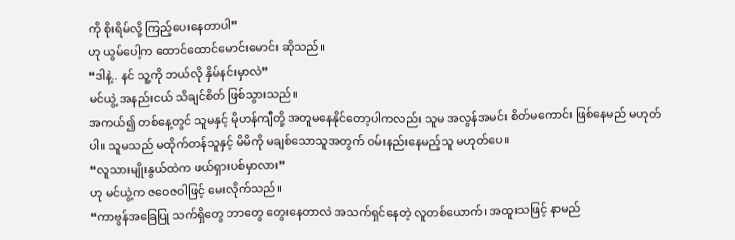ကို စိုးရိမ်လို့ ကြည့်ပေးနေတာပါ”
ဟု ယွမ်ပေါ့က ထောင်ထောင်မောင်းမောင်း ဆိုသည်။
“ဒါနဲ့.. နင် သူ့ကို ဘယ်လို နှိမ်နင်းမှာလဲ”
မင်ယွဲ့ အနည်းငယ် သိချင်စိတ် ဖြစ်သွားသည်။
အကယ်၍ တစ်နေ့တွင် သူမနှင့် မိုဟန်ကျီတို့ အတူမနေနိုင်တော့ပါကလည်း သူမ အလွန်အမင်း စိတ်မကောင်း ဖြစ်နေမည် မဟုတ်ပါ။ သူမသည် မထိုက်တန်သူနှင့် မိမိကို မချစ်သောသူအတွက် ဝမ်းနည်းနေမည့်သူ မဟုတ်ပေ။
“လူသားမျိုးနွယ်ထဲက ဖယ်ရှားပစ်မှာလား”
ဟု မင်ယွဲ့က ဇဝေဇဝါဖြင့် မေးလိုက်သည်။
“ကာဗွန်အခြေပြု သက်ရှိတွေ ဘာတွေ တွေးနေတာလဲ အသက်ရှင်နေတဲ့ လူတစ်ယောက်၊ အထူးသဖြင့် နာမည်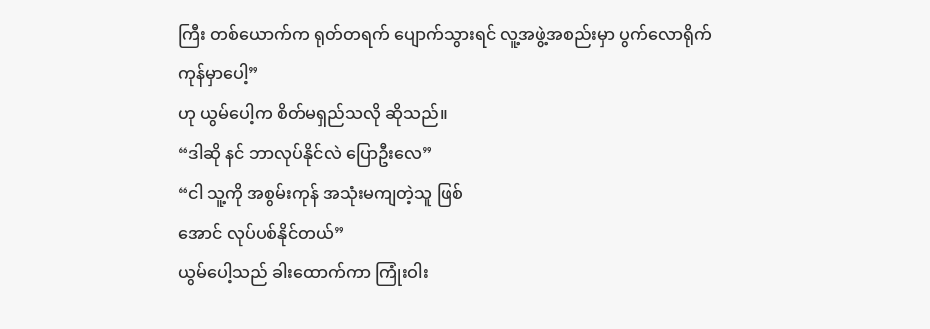ကြီး တစ်ယောက်က ရုတ်တရက် ပျောက်သွားရင် လူ့အဖွဲ့အစည်းမှာ ပွက်လောရိုက်ကုန်မှာပေါ့”
ဟု ယွမ်ပေါ့က စိတ်မရှည်သလို ဆိုသည်။
“ဒါဆို နင် ဘာလုပ်နိုင်လဲ ပြောဦးလေ”
“ငါ သူ့ကို အစွမ်းကုန် အသုံးမကျတဲ့သူ ဖြစ်
အောင် လုပ်ပစ်နိုင်တယ်”
ယွမ်ပေါ့သည် ခါးထောက်ကာ ကြုံးဝါး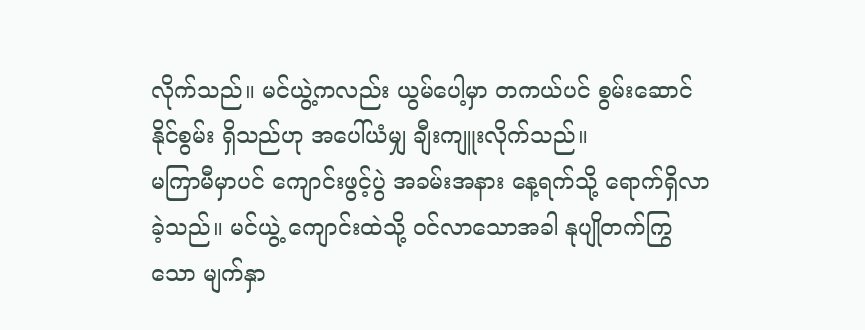လိုက်သည်။ မင်ယွဲ့ကလည်း ယွမ်ပေါ့မှာ တကယ်ပင် စွမ်းဆောင်နိုင်စွမ်း ရှိသည်ဟု အပေါ်ယံမျှ ချီးကျူးလိုက်သည်။
မကြာမီမှာပင် ကျောင်းဖွင့်ပွဲ အခမ်းအနား နေ့ရက်သို့ ရောက်ရှိလာခဲ့သည်။ မင်ယွဲ့ ကျောင်းထဲသို့ ဝင်လာသောအခါ နုပျိုတက်ကြွသော မျက်နှာ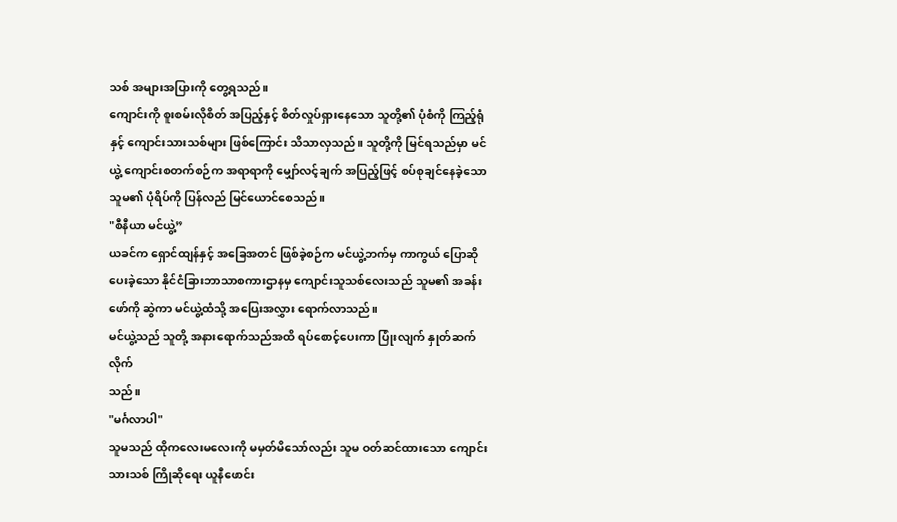သစ် အများအပြားကို တွေ့ရသည်။
ကျောင်းကို စူးစမ်းလိုစိတ် အပြည့်နှင့် စိတ်လှုပ်ရှားနေသော သူတို့၏ ပုံစံကို ကြည့်ရုံနှင့် ကျောင်းသားသစ်များ ဖြစ်ကြောင်း သိသာလှသည်။ သူတို့ကို မြင်ရသည်မှာ မင်ယွဲ့ ကျောင်းစတက်စဉ်က အရာရာကို မျှော်လင့်ချက် အပြည့်ဖြင့် စပ်စုချင်နေခဲ့သော သူမ၏ ပုံရိပ်ကို ပြန်လည် မြင်ယောင်စေသည်။
"စီနီယာ မင်ယွဲ့”
ယခင်က ရှောင်ထျန်နှင့် အခြေအတင် ဖြစ်ခဲ့စဉ်က မင်ယွဲ့ဘက်မှ ကာကွယ် ပြောဆိုပေးခဲ့သော နိုင်ငံခြားဘာသာစကားဌာနမှ ကျောင်းသူသစ်လေးသည် သူမ၏ အခန်းဖော်ကို ဆွဲကာ မင်ယွဲ့ထံသို့ အပြေးအလွှား ရောက်လာသည်။
မင်ယွဲ့သည် သူတို့ အနားရောက်သည်အထိ ရပ်စောင့်ပေးကာ ပြုံးလျက် နှုတ်ဆက်လိုက်
သည်။
"မင်္ဂလာပါ"
သူမသည် ထိုကလေးမလေးကို မမှတ်မိသော်လည်း သူမ ဝတ်ဆင်ထားသော ကျောင်းသားသစ် ကြိုဆိုရေး ယူနီဖောင်း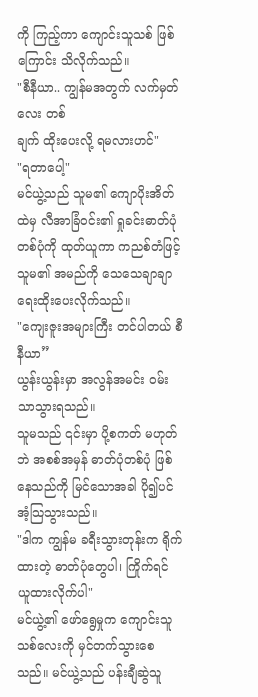ကို ကြည့်ကာ ကျောင်းသူသစ် ဖြစ်ကြောင်း သိလိုက်သည်။
"စီနီယာ.. ကျွန်မအတွက် လက်မှတ်လေး တစ်
ချက် ထိုးပေးလို့ ရမလားဟင်"
"ရတာပေါ့"
မင်ယွဲ့သည် သူမ၏ ကျောပိုးအိတ်ထဲမှ လီအာခြံဝင်း၏ ရှုခင်းဓာတ်ပုံတစ်ပုံကို ထုတ်ယူကာ ကညစ်တံဖြင့် သူမ၏ အမည်ကို သေသေချာချာ ရေးထိုးပေးလိုက်သည်။
"ကျေးဇူးအများကြီး တင်ပါတယ် စီနီယာ”
ယွန်းယွန်းမှာ အလွန်အမင်း ဝမ်းသာသွားရသည်။
သူမသည် ၎င်းမှာ ပို့စကတ် မဟုတ်ဘဲ အစစ်အမှန် ဓာတ်ပုံတစ်ပုံ ဖြစ်နေသည်ကို မြင်သောအခါ ပို၍ပင် အံ့သြသွားသည်။
"ဒါက ကျွန်မ ခရီးသွားတုန်းက ရိုက်ထားတဲ့ ဓာတ်ပုံတွေပါ၊ ကြိုက်ရင် ယူထားလိုက်ပါ"
မင်ယွဲ့၏ ဖော်ရွေမှုက ကျောင်းသူသစ်လေးကို မှင်တက်သွားစေသည်။ မင်ယွဲ့သည် ပန်းချီဆွဲသူ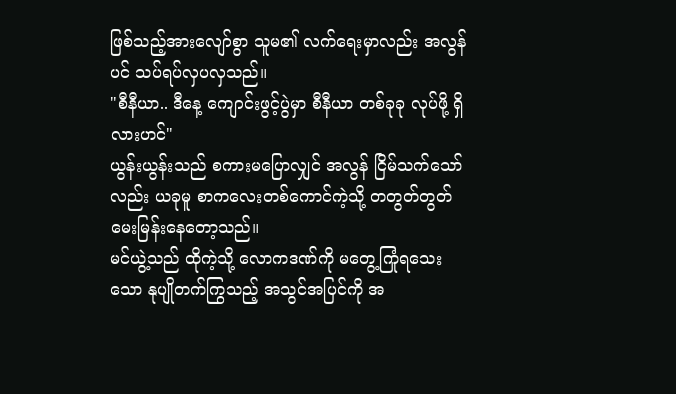ဖြစ်သည့်အားလျော်စွာ သူမ၏ လက်ရေးမှာလည်း အလွန်ပင် သပ်ရပ်လှပလှသည်။
"စီနီယာ.. ဒီနေ့ ကျောင်းဖွင့်ပွဲမှာ စီနီယာ တစ်ခုခု လုပ်ဖို့ ရှိလားဟင်"
ယွန်းယွန်းသည် စကားမပြောလျှင် အလွန် ငြိမ်သက်သော်လည်း ယခုမူ စာကလေးတစ်ကောင်ကဲ့သို့ တတွတ်တွတ် မေးမြန်းနေတော့သည်။
မင်ယွဲ့သည် ထိုကဲ့သို့ လောကဒဏ်ကို မတွေ့ကြုံရသေးသော နုပျိုတက်ကြွသည့် အသွင်အပြင်ကို အ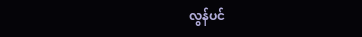လွန်ပင်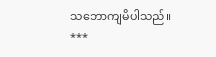သဘောကျမိပါသည်။
***